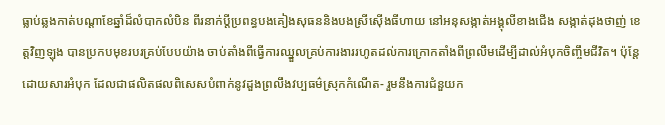ធ្លាប់ឆ្លងកាត់បណ្ដាខែឆ្នាំដ៏លំបាកលំបិន ពីរនាក់ប្តីប្រពន្ធបងគៀងសុធននិងបងស្រីស៊ើងធីហាយ នៅអនុសង្កាត់អង្គុលីខាងជើង សង្កាត់ដុងថាញ់ ខេត្តវិញឡុង បានប្រកបមុខរបរគ្រប់បែបយ៉ាង ចាប់តាំងពីធ្វើការឈ្នួលគ្រប់ការងាររហូតដល់ការក្រោកតាំងពីព្រលឹមដើម្បីដាល់អំបុកចិញ្ចឹមជីវិត។ ប៉ុន្តែដោយសារអំបុក ដែលជាផលិតផលពិសេសបំពាក់នូវដួងព្រលឹងវប្បធម៌ស្រុកកំណើត- រួមនឹងការជំនួយក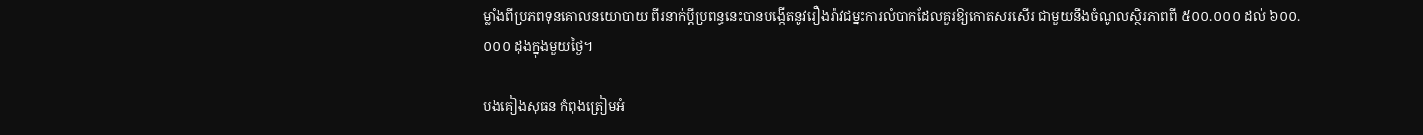ម្លាំងពីប្រភពទុនគោលនយោបាយ ពីរនាក់ប្តីប្រពន្ធនេះបានបង្កើតនូវរឿងរ៉ាវជម្នះការលំបាកដែលគួរឱ្យកោតសរសើរ ជាមួយនឹងចំណូលស្ថិរភាពពី ៥០០.០០០ ដល់ ៦០០.០០០ ដុងក្នុងមួយថ្ងៃ។

បងគៀងសុធន កំពុងត្រៀមអំ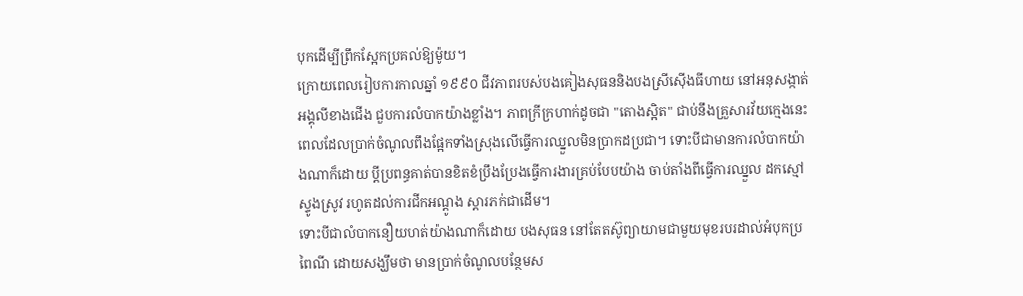បុកដើម្បីព្រឹកស្អែកប្រគល់ឱ្យម៉ូយ។
ក្រោយពេលរៀបការកាលឆ្នាំ ១៩៩០ ជីវភាពរបស់បងគៀងសុធននិងបងស្រីស៊ើងធីហាយ នៅអនុសង្កាត់អង្គុលីខាងជើង ជួបការលំបាកយ៉ាងខ្លាំង។ ភាពក្រីក្រហាក់ដូចជា "តោងស្អិត" ជាប់នឹងគ្រួសារវ័យក្មេងនេះ ពេលដែលប្រាក់ចំណូលពឹងផ្អែកទាំងស្រុងលើធ្វើការឈ្នួលមិនប្រាកដប្រជា។ ទោះបីជាមានការលំបាកយ៉ាងណាក៏ដោយ ប្តីប្រពន្ធគាត់បានខិតខំប្រឹងប្រែងធ្វើការងារគ្រប់បែបយ៉ាង ចាប់តាំងពីធ្វើការឈ្នួល ដកស្មៅ ស្ទូងស្រូវ រហូតដល់ការជីកអណ្ដូង ស្តារភក់ជាដើម។
ទោះបីជាលំបាកនឿយហត់យ៉ាងណាក៏ដោយ បងសុធន នៅតែតស៊ូព្យាយាមជាមួយមុខរបរដាល់អំបុកប្រពៃណី ដោយសង្ឃឹមថា មានប្រាក់ចំណូលបន្ថែមស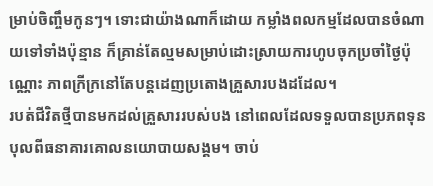ម្រាប់ចិញ្ចឹមកូនៗ។ ទោះជាយ៉ាងណាក៏ដោយ កម្លាំងពលកម្មដែលបានចំណាយទៅទាំងប៉ុន្មាន ក៏គ្រាន់តែល្មមសម្រាប់ដោះស្រាយការហូបចុកប្រចាំថ្ងៃប៉ុណ្ណោះ ភាពក្រីក្រនៅតែបន្តដេញប្រតោងគ្រួសារបងដដែល។
របត់ជីវិតថ្មីបានមកដល់គ្រួសាររបស់បង នៅពេលដែលទទួលបានប្រភពទុនបុលពីធនាគារគោលនយោបាយសង្គម។ ចាប់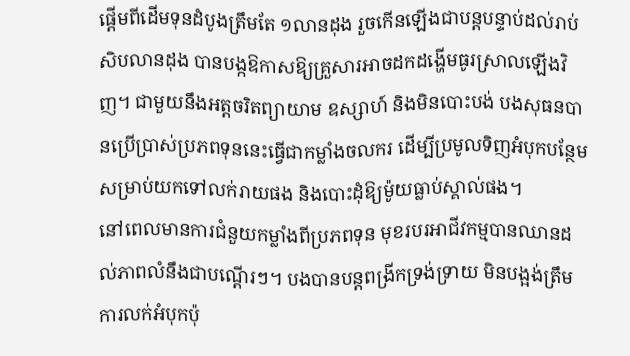ផ្ដើមពីដើមទុនដំបូងត្រឹមតែ ១លានដុង រួចកើនឡើងជាបន្តបន្ទាប់ដល់រាប់សិបលានដុង បានបង្កឱកាសឱ្យគ្រួសារអាចដកដង្ហើមធូរស្រាលឡើងវិញ។ ជាមួយនឹងអត្តចរិតព្យាយាម ឧស្សាហ៍ និងមិនបោះបង់ បងសុធនបានប្រើប្រាស់ប្រភពទុននេះធ្វើជាកម្លាំងចលករ ដើម្បីប្រមូលទិញអំបុកបន្ថែមសម្រាប់យកទៅលក់រាយផង និងបោះដុំឱ្យម៉ូយធ្លាប់ស្គាល់ផង។
នៅពេលមានការជំនួយកម្លាំងពីប្រភពទុន មុខរបរអាជីវកម្មបានឈានដល់ភាពលំនឹងជាបណ្តើរៗ។ បងបានបន្តពង្រីកទ្រង់ទ្រាយ មិនបង្អង់ត្រឹមការលក់អំបុកប៉ុ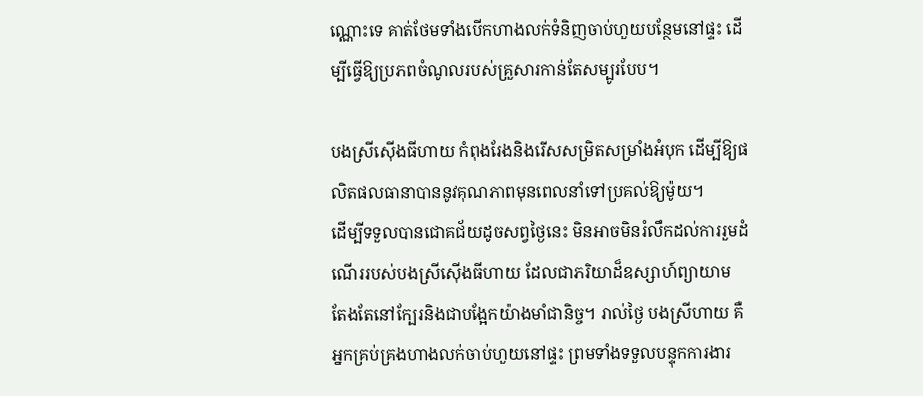ណ្ណោះទេ គាត់ថែមទាំងបើកហាងលក់ទំនិញចាប់ហួយបន្ថែមនៅផ្ទះ ដើម្បីធ្វើឱ្យប្រភពចំណូលរបស់គ្រួសារកាន់តែសម្បូរបែប។

បងស្រីស៊ើងធីហាយ កំពុងរែងនិងរើសសម្រិតសម្រាំងអំបុក ដើម្បីឱ្យផលិតផលធានាបាននូវគុណភាពមុនពេលនាំទៅប្រគល់ឱ្យម៉ូយ។
ដើម្បីទទួលបានជោគជ័យដូចសព្វថ្ងៃនេះ មិនអាចមិនរំលឹកដល់ការរួមដំណើររបស់បងស្រីស៊ើងធីហាយ ដែលជាភរិយាដ៏ឧស្សាហ៍ព្យាយាម តែងតែនៅក្បែរនិងជាបង្អែកយ៉ាងមាំជានិច្ច។ រាល់ថ្ងៃ បងស្រីហាយ គឺអ្នកគ្រប់គ្រងហាងលក់ចាប់ហួយនៅផ្ទះ ព្រមទាំងទទួលបន្ទុកការងារ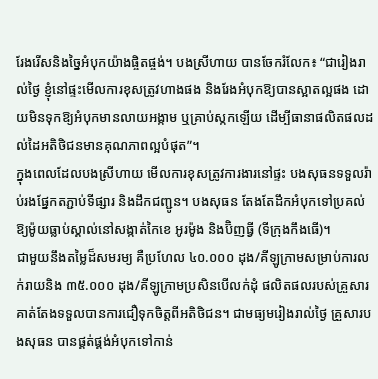រែងរើសនិងច្នៃអំបុកយ៉ាងផ្ចិតផ្ចង់។ បងស្រីហាយ បានចែករំលែក៖ “ជារៀងរាល់ថ្ងៃ ខ្ញុំនៅផ្ទះមើលការខុសត្រូវហាងផង និងរែងអំបុកឱ្យបានស្អាតល្អផង ដោយមិនទុកឱ្យអំបុកមានលាយអង្កាម ឬគ្រាប់ស្កកឡើយ ដើម្បីធានាផលិតផលដល់ដៃអតិថិជនមានគុណភាពល្អបំផុត”។
ក្នុងពេលដែលបងស្រីហាយ មើលការខុសត្រូវការងារនៅផ្ទះ បងសុធនទទួលរ៉ាប់រងផ្នែកតភ្ជាប់ទីផ្សារ និងដឹកជញ្ជូន។ បងសុធន តែងតែដឹកអំបុកទៅប្រគល់ឱ្យម៉ូយធ្លាប់ស្គាល់នៅសង្កាត់កៃខេ អូរម៉ូង និងប៊ិញធ្វី (ទីក្រុងកឹងធើ)។
ជាមួយនឹងតម្លៃដ៏សមរម្យ គឺប្រហែល ៤០.០០០ ដុង/គីឡូក្រាមសម្រាប់ការលក់រាយនិង ៣៥.០០០ ដុង/គីឡូក្រាមប្រសិនបើលក់ដុំ ផលិតផលរបស់គ្រួសារគាត់តែងទទួលបានការជឿទុកចិត្តពីអតិថិជន។ ជាមធ្យមរៀងរាល់ថ្ងៃ គ្រួសារបងសុធន បានផ្គត់ផ្គង់អំបុកទៅកាន់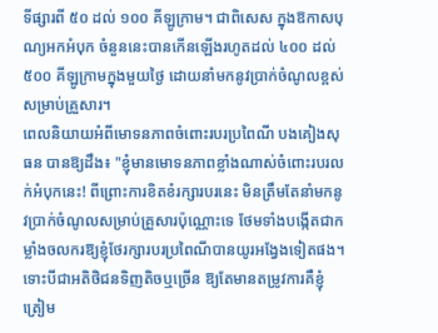ទីផ្សារពី ៥០ ដល់ ១០០ គីឡូក្រាម។ ជាពិសេស ក្នុងឱកាសបុណ្យអកអំបុក ចំនួននេះបានកើនឡើងរហូតដល់ ៤០០ ដល់ ៥០០ គីឡូក្រាមក្នុងមួយថ្ងៃ ដោយនាំមកនូវប្រាក់ចំណូលខ្ពស់សម្រាប់គ្រួសារ។
ពេលនិយាយអំពីមោទនភាពចំពោះរបរប្រពៃណី បងគៀងសុធន បានឱ្យដឹង៖ "ខ្ញុំមានមោទនភាពខ្លាំងណាស់ចំពោះរបរលក់អំបុកនេះ! ពីព្រោះការខិតខំរក្សារបរនេះ មិនត្រឹមតែនាំមកនូវប្រាក់ចំណូលសម្រាប់គ្រួសារប៉ុណ្ណោះទេ ថែមទាំងបង្កើតជាកម្លាំងចលករឱ្យខ្ញុំថែរក្សារបរប្រពៃណីបានយូរអង្វែងទៀតផង។ ទោះបីជាអតិថិជនទិញតិចឬច្រើន ឱ្យតែមានតម្រូវការគឺខ្ញុំត្រៀម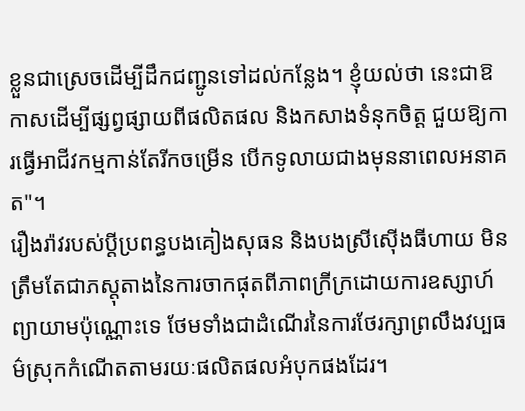ខ្លួនជាស្រេចដើម្បីដឹកជញ្ជូនទៅដល់កន្លែង។ ខ្ញុំយល់ថា នេះជាឱកាសដើម្បីផ្សព្វផ្សាយពីផលិតផល និងកសាងទំនុកចិត្ត ជួយឱ្យការធ្វើអាជីវកម្មកាន់តែរីកចម្រើន បើកទូលាយជាងមុននាពេលអនាគត"។
រឿងរ៉ាវរបស់ប្តីប្រពន្ធបងគៀងសុធន និងបងស្រីស៊ើងធីហាយ មិនត្រឹមតែជាភស្តុតាងនៃការចាកផុតពីភាពក្រីក្រដោយការឧស្សាហ៍ព្យាយាមប៉ុណ្ណោះទេ ថែមទាំងជាដំណើរនៃការថែរក្សាព្រលឹងវប្បធម៌ស្រុកកំណើតតាមរយៈផលិតផលអំបុកផងដែរ។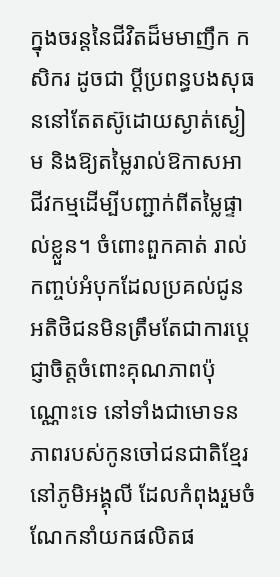ក្នុងចរន្តនៃជីវិតដ៏មមាញឹក កសិករ ដូចជា ប្តីប្រពន្ធបងសុធននៅតែតស៊ូដោយស្ងាត់ស្ងៀម និងឱ្យតម្លៃរាល់ឱកាសអាជីវកម្មដើម្បីបញ្ជាក់ពីតម្លៃផ្ទាល់ខ្លួន។ ចំពោះពួកគាត់ រាល់កញ្ចប់អំបុកដែលប្រគល់ជូនអតិថិជនមិនត្រឹមតែជាការប្តេជ្ញាចិត្តចំពោះគុណភាពប៉ុណ្ណោះទេ នៅទាំងជាមោទនភាពរបស់កូនចៅជនជាតិខ្មែរនៅភូមិអង្គុលី ដែលកំពុងរួមចំណែកនាំយកផលិតផ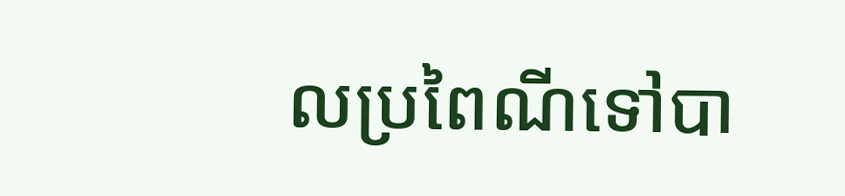លប្រពៃណីទៅបា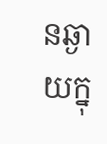នឆ្ងាយក្នុ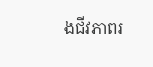ងជីវភាពរ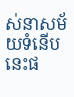ស់នាសម័យទំនើបនេះផ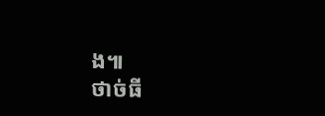ង៕
ថាច់ធី